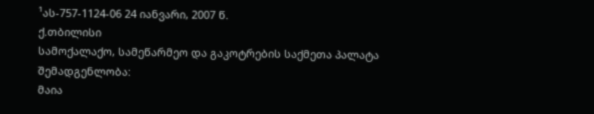¹ას-757-1124-06 24 იანვარი, 2007 წ.
ქ.თბილისი
სამოქალაქო, სამეწარმეო და გაკოტრების საქმეთა პალატა
შემადგენლობა:
მაია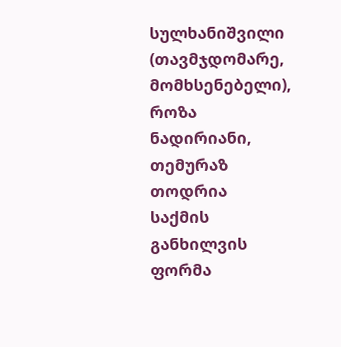სულხანიშვილი (თავმჯდომარე, მომხსენებელი),
როზა ნადირიანი, თემურაზ თოდრია
საქმის განხილვის ფორმა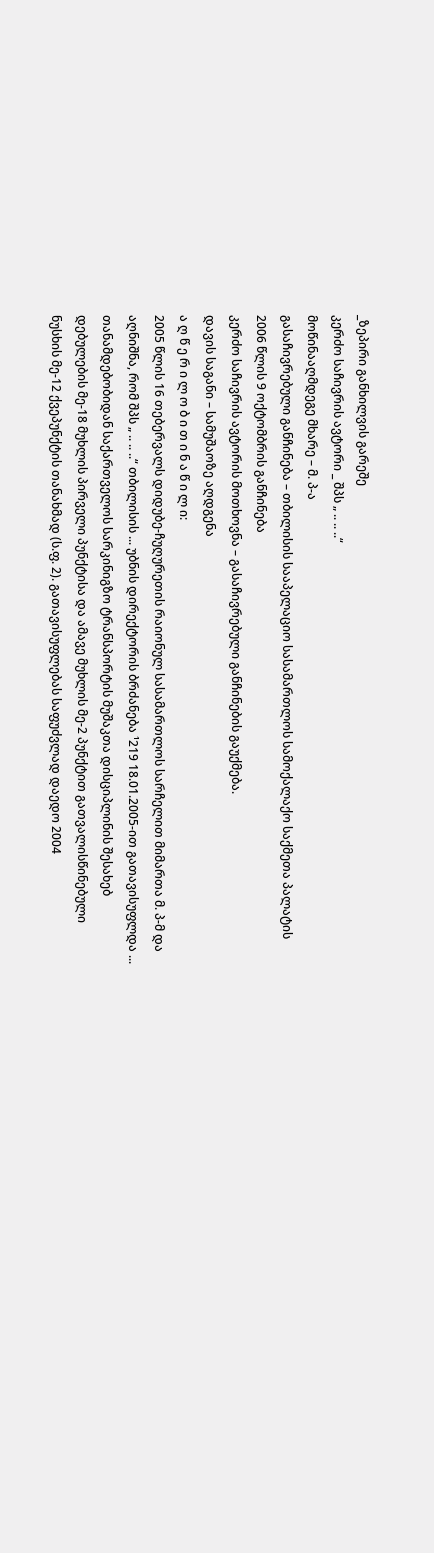_ზეპირი განხილვის გარეშე
კერძო საჩივრის ავტორი _ შპს „ .. .. ..“
მოწინააღმდეგე მხარე – მ. პ-ა
გასაჩივრებული განჩინება – თბილისის სააპელაციო სასამართლოს სამოქალაქო საქმეთა პალატის 2006 წლის 9 ოქტომბრის განჩინება
კერძო საჩივრის ავტორის მოთხოვნა – გასაჩივრებული განჩინების გაუქმება.
დავის საგანი – სამუშაოზე აღდგენა
ა ღ წ ე რ ი ლ ო ბ ი თ ი ნ ა წ ი ლ ი:
2005 წლის 16 თებერვალს დიდუბე-ჩუღურეთის რაიონულ სასამართლოს სარჩელით მიმართა მ. პ-მ და აღნიშნა, რომ შპს „ .. .. ..“ თბილისის ... უბნის დირექტორის ბრძანება ¹219 18.01.2005-ით გათავისუფლდა ... თანამდებობიდან საქართველოს სარკინიგზო ტრანსპორტის მუშაკთა დისციპლინის შესახებ დებულების მე-18 მუხლის პირველი პუნქტისა და ამავე მუხლის მე-2 პუნქტით გათვალისწინებული ნუსხის მე-12 ქვეპუნქტის თანახმად (ს.ფ. 2). გათავისუფლებას საფუძვლად დაედო 2004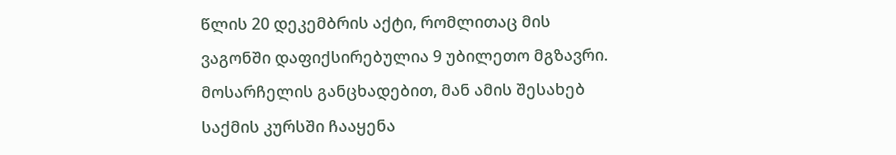წლის 20 დეკემბრის აქტი, რომლითაც მის ვაგონში დაფიქსირებულია 9 უბილეთო მგზავრი. მოსარჩელის განცხადებით, მან ამის შესახებ საქმის კურსში ჩააყენა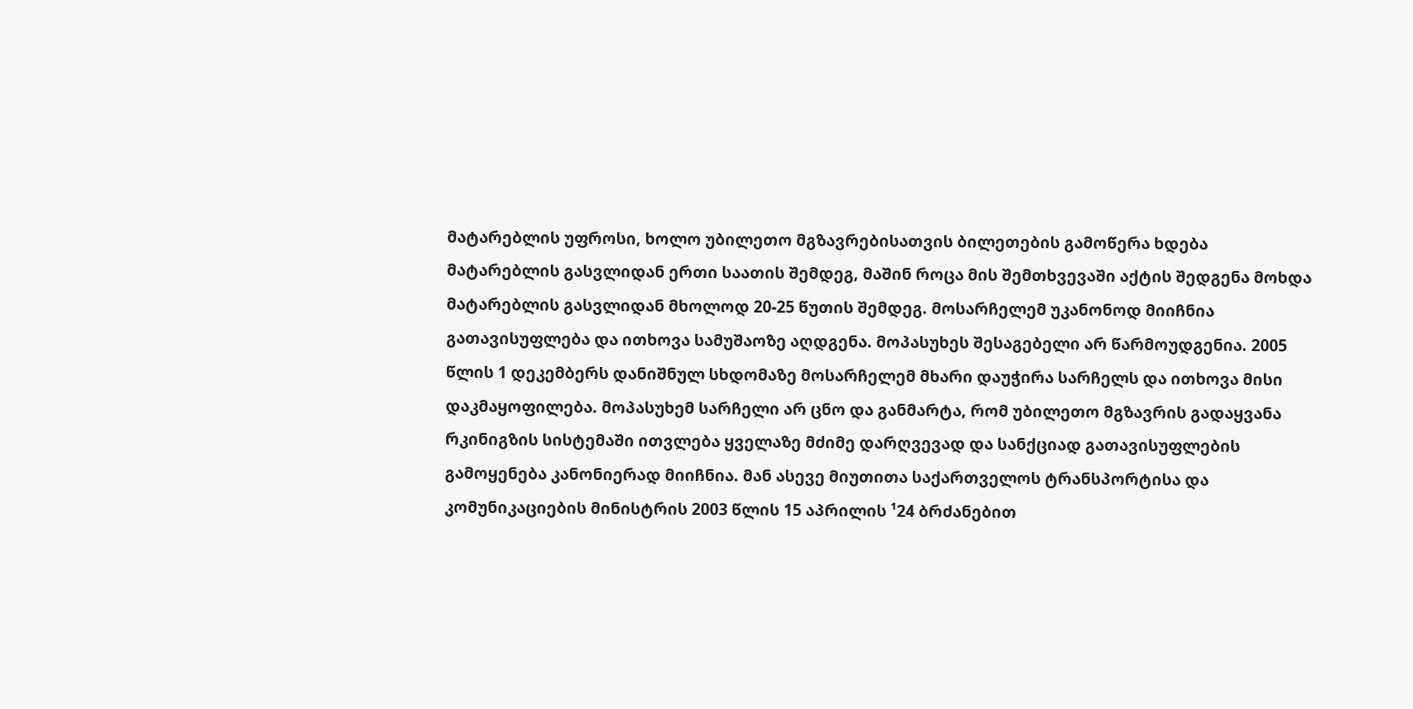მატარებლის უფროსი, ხოლო უბილეთო მგზავრებისათვის ბილეთების გამოწერა ხდება მატარებლის გასვლიდან ერთი საათის შემდეგ, მაშინ როცა მის შემთხვევაში აქტის შედგენა მოხდა მატარებლის გასვლიდან მხოლოდ 20-25 წუთის შემდეგ. მოსარჩელემ უკანონოდ მიიჩნია გათავისუფლება და ითხოვა სამუშაოზე აღდგენა. მოპასუხეს შესაგებელი არ წარმოუდგენია. 2005 წლის 1 დეკემბერს დანიშნულ სხდომაზე მოსარჩელემ მხარი დაუჭირა სარჩელს და ითხოვა მისი დაკმაყოფილება. მოპასუხემ სარჩელი არ ცნო და განმარტა, რომ უბილეთო მგზავრის გადაყვანა რკინიგზის სისტემაში ითვლება ყველაზე მძიმე დარღვევად და სანქციად გათავისუფლების გამოყენება კანონიერად მიიჩნია. მან ასევე მიუთითა საქართველოს ტრანსპორტისა და კომუნიკაციების მინისტრის 2003 წლის 15 აპრილის ¹24 ბრძანებით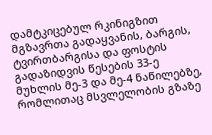დამტკიცებულ რკინიგზით მგზავრთა გადაყვანის, ბარგის, ტვირთბარგისა და ფოსტის გადაზიდვის წესების 33-ე მუხლის მე-3 და მე-4 ნაწილებზე, რომლითაც მსვლელობის გზაზე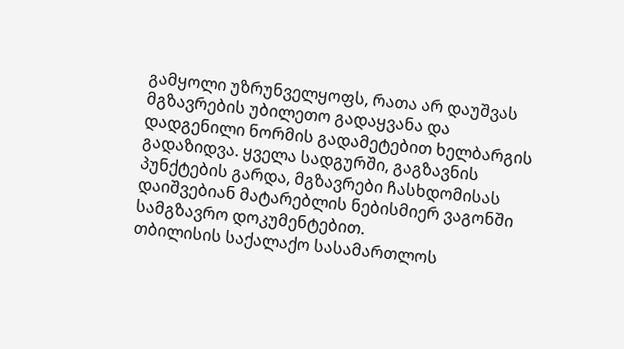გამყოლი უზრუნველყოფს, რათა არ დაუშვას მგზავრების უბილეთო გადაყვანა და დადგენილი ნორმის გადამეტებით ხელბარგის გადაზიდვა. ყველა სადგურში, გაგზავნის პუნქტების გარდა, მგზავრები ჩასხდომისას დაიშვებიან მატარებლის ნებისმიერ ვაგონში სამგზავრო დოკუმენტებით.
თბილისის საქალაქო სასამართლოს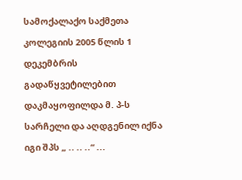სამოქალაქო საქმეთა კოლეგიის 2005 წლის 1 დეკემბრის გადაწყვეტილებით დაკმაყოფილდა მ. პ-ს სარჩელი და აღდგენილ იქნა იგი შპს „ .. .. ..“ ...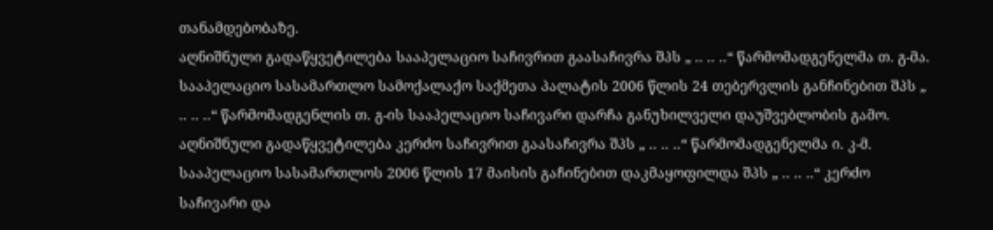თანამდებობაზე.
აღნიშნული გადაწყვეტილება სააპელაციო საჩივრით გაასაჩივრა შპს „ .. .. ..“ წარმომადგენელმა თ. გ-მა. სააპელაციო სასამართლო სამოქალაქო საქმეთა პალატის 2006 წლის 24 თებერვლის განჩინებით შპს „ .. .. ..“ წარმომადგენლის თ. გ-ის სააპელაციო საჩივარი დარჩა განუხილველი დაუშვებლობის გამო.
აღნიშნული გადაწყვეტილება კერძო საჩივრით გაასაჩივრა შპს „ .. .. ..“ წარმომადგენელმა ი. კ-მ. სააპელაციო სასამართლოს 2006 წლის 17 მაისის გაჩინებით დაკმაყოფილდა შპს „ .. .. ..“ კერძო საჩივარი და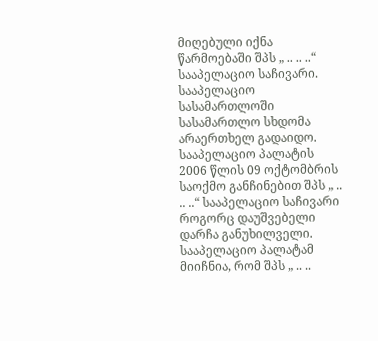მიღებული იქნა წარმოებაში შპს „ .. .. ..“ სააპელაციო საჩივარი.
სააპელაციო სასამართლოში სასამართლო სხდომა არაერთხელ გადაიდო.
სააპელაციო პალატის 2006 წლის 09 ოქტომბრის საოქმო განჩინებით შპს „ .. .. ..“ სააპელაციო საჩივარი როგორც დაუშვებელი დარჩა განუხილველი.
სააპელაციო პალატამ მიიჩნია, რომ შპს „ .. ..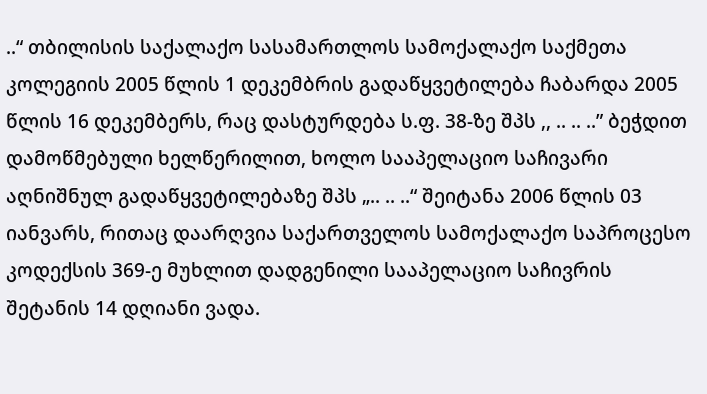..“ თბილისის საქალაქო სასამართლოს სამოქალაქო საქმეთა კოლეგიის 2005 წლის 1 დეკემბრის გადაწყვეტილება ჩაბარდა 2005 წლის 16 დეკემბერს, რაც დასტურდება ს.ფ. 38-ზე შპს ,, .. .. ..” ბეჭდით დამოწმებული ხელწერილით, ხოლო სააპელაციო საჩივარი აღნიშნულ გადაწყვეტილებაზე შპს „.. .. ..“ შეიტანა 2006 წლის 03 იანვარს, რითაც დაარღვია საქართველოს სამოქალაქო საპროცესო კოდექსის 369-ე მუხლით დადგენილი სააპელაციო საჩივრის შეტანის 14 დღიანი ვადა.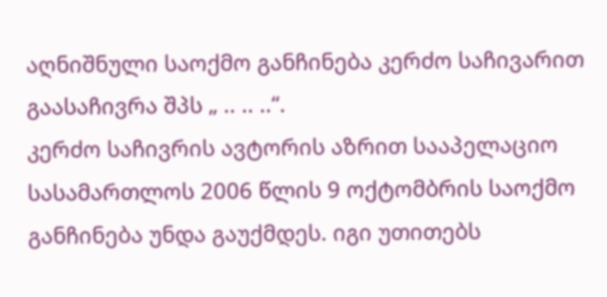აღნიშნული საოქმო განჩინება კერძო საჩივარით გაასაჩივრა შპს „ .. .. ..“.
კერძო საჩივრის ავტორის აზრით სააპელაციო სასამართლოს 2006 წლის 9 ოქტომბრის საოქმო განჩინება უნდა გაუქმდეს. იგი უთითებს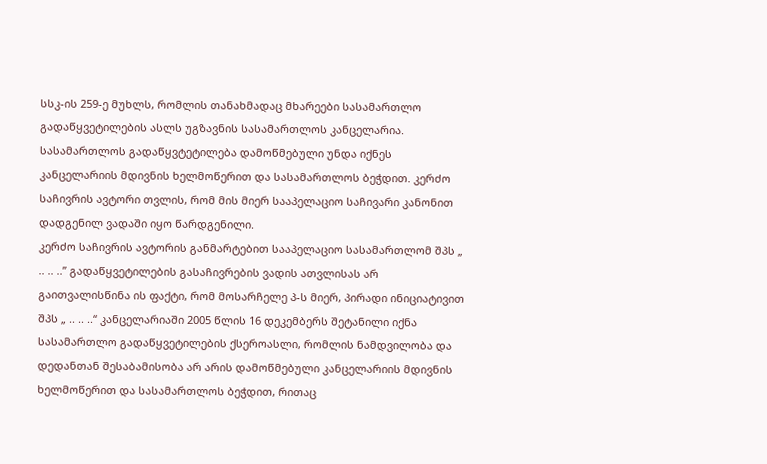სსკ-ის 259-ე მუხლს, რომლის თანახმადაც მხარეები სასამართლო გადაწყვეტილების ასლს უგზავნის სასამართლოს კანცელარია. სასამართლოს გადაწყვტეტილება დამოწმებული უნდა იქნეს კანცელარიის მდივნის ხელმოწერით და სასამართლოს ბეჭდით. კერძო საჩივრის ავტორი თვლის, რომ მის მიერ სააპელაციო საჩივარი კანონით დადგენილ ვადაში იყო წარდგენილი.
კერძო საჩივრის ავტორის განმარტებით სააპელაციო სასამართლომ შპს „ .. .. ..” გადაწყვეტილების გასაჩივრების ვადის ათვლისას არ გაითვალისწინა ის ფაქტი, რომ მოსარჩელე პ-ს მიერ, პირადი ინიციატივით შპს „ .. .. ..“ კანცელარიაში 2005 წლის 16 დეკემბერს შეტანილი იქნა სასამართლო გადაწყვეტილების ქსეროასლი, რომლის ნამდვილობა და დედანთან შესაბამისობა არ არის დამოწმებული კანცელარიის მდივნის ხელმოწერით და სასამართლოს ბეჭდით, რითაც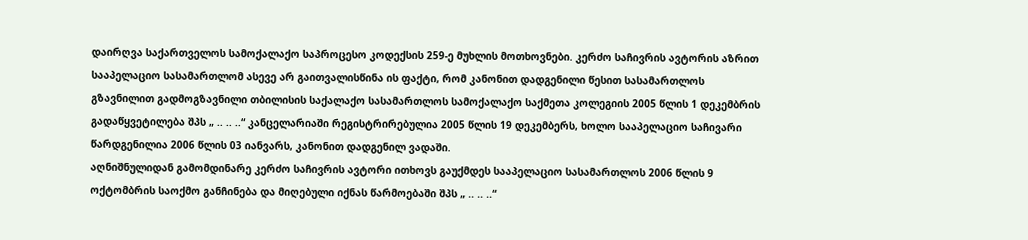დაირღვა საქართველოს სამოქალაქო საპროცესო კოდექსის 259-ე მუხლის მოთხოვნები. კერძო საჩივრის ავტორის აზრით სააპელაციო სასამართლომ ასევე არ გაითვალისწინა ის ფაქტი, რომ კანონით დადგენილი წესით სასამართლოს გზავნილით გადმოგზავნილი თბილისის საქალაქო სასამართლოს სამოქალაქო საქმეთა კოლეგიის 2005 წლის 1 დეკემბრის გადაწყვეტილება შპს „ .. .. ..“ კანცელარიაში რეგისტრირებულია 2005 წლის 19 დეკემბერს, ხოლო სააპელაციო საჩივარი წარდგენილია 2006 წლის 03 იანვარს, კანონით დადგენილ ვადაში.
აღნიშნულიდან გამომდინარე კერძო საჩივრის ავტორი ითხოვს გაუქმდეს სააპელაციო სასამართლოს 2006 წლის 9 ოქტომბრის საოქმო განჩინება და მიღებული იქნას წარმოებაში შპს „ .. .. ..“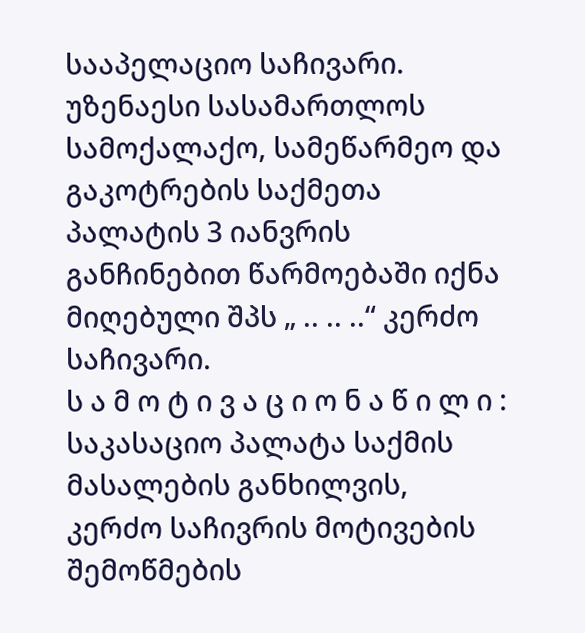სააპელაციო საჩივარი.
უზენაესი სასამართლოს სამოქალაქო, სამეწარმეო და გაკოტრების საქმეთა პალატის 3 იანვრის განჩინებით წარმოებაში იქნა მიღებული შპს „ .. .. ..“ კერძო საჩივარი.
ს ა მ ო ტ ი ვ ა ც ი ო ნ ა წ ი ლ ი :
საკასაციო პალატა საქმის მასალების განხილვის, კერძო საჩივრის მოტივების შემოწმების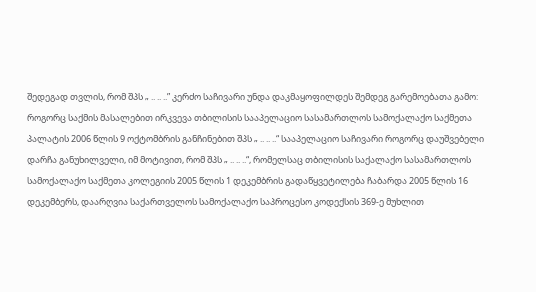შედეგად თვლის, რომ შპს „ .. .. ..” კერძო საჩივარი უნდა დაკმაყოფილდეს შემდეგ გარემოებათა გამო:
როგორც საქმის მასალებით ირკვევა თბილისის სააპელაციო სასამართლოს სამოქალაქო საქმეთა პალატის 2006 წლის 9 ოქტომბრის განჩინებით შპს „ .. .. ..“ სააპელაციო საჩივარი როგორც დაუშვებელი დარჩა განუხილველი, იმ მოტივით, რომ შპს „ .. .. ..“, რომელსაც თბილისის საქალაქო სასამართლოს სამოქალაქო საქმეთა კოლეგიის 2005 წლის 1 დეკემბრის გადაწყვეტილება ჩაბარდა 2005 წლის 16 დეკემბერს, დაარღვია საქართველოს სამოქალაქო საპროცესო კოდექსის 369-ე მუხლით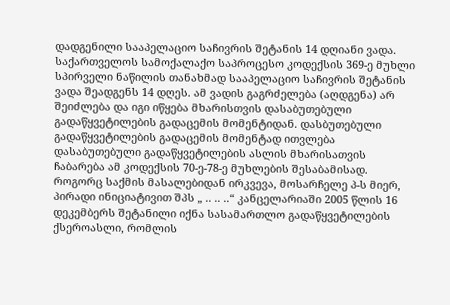დადგენილი სააპელაციო საჩივრის შეტანის 14 დღიანი ვადა.
საქართველოს სამოქალაქო საპროცესო კოდექსის 369-ე მუხლი სპირველი ნაწილის თანახმად სააპელაციო საჩივრის შეტანის ვადა შეადგენს 14 დღეს. ამ ვადის გაგრძელება (აღდგენა) არ შეიძლება და იგი იწყება მხარისთვის დასაბუთებული გადაწყვეტილების გადაცემის მომენტიდან. დასბუთებული გადაწყვეტილების გადაცემის მომენტად ითვლება დასაბუთებული გადაწყვეტილების ასლის მხარისათვის ჩაბარება ამ კოდექსის 70-ე-78-ე მუხლების შესაბამისად.
როგორც საქმის მასალებიდან ირკვევა, მოსარჩელე პ-ს მიერ, პირადი ინიციატივით შპს „ .. .. ..“ კანცელარიაში 2005 წლის 16 დეკემბერს შეტანილი იქნა სასამართლო გადაწყვეტილების ქსეროასლი, რომლის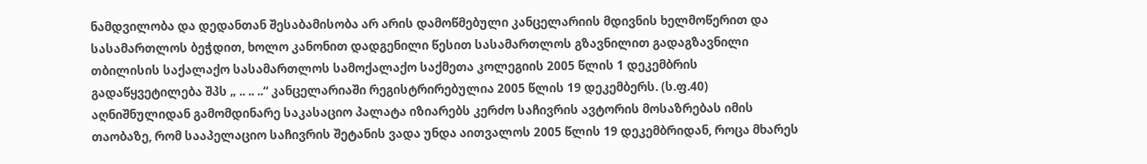ნამდვილობა და დედანთან შესაბამისობა არ არის დამოწმებული კანცელარიის მდივნის ხელმოწერით და სასამართლოს ბეჭდით, ხოლო კანონით დადგენილი წესით სასამართლოს გზავნილით გადაგზავნილი თბილისის საქალაქო სასამართლოს სამოქალაქო საქმეთა კოლეგიის 2005 წლის 1 დეკემბრის გადაწყვეტილება შპს „ .. .. ..“ კანცელარიაში რეგისტრირებულია 2005 წლის 19 დეკემბერს. (ს.ფ.40)
აღნიშნულიდან გამომდინარე საკასაციო პალატა იზიარებს კერძო საჩივრის ავტორის მოსაზრებას იმის თაობაზე, რომ სააპელაციო საჩივრის შეტანის ვადა უნდა აითვალოს 2005 წლის 19 დეკემბრიდან, როცა მხარეს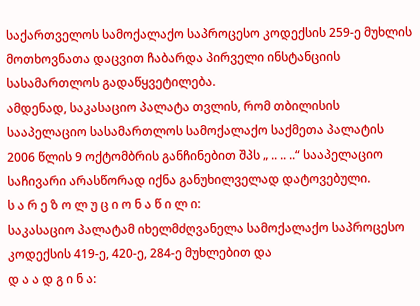საქართველოს სამოქალაქო საპროცესო კოდექსის 259-ე მუხლის მოთხოვნათა დაცვით ჩაბარდა პირველი ინსტანციის სასამართლოს გადაწყვეტილება.
ამდენად, საკასაციო პალატა თვლის, რომ თბილისის სააპელაციო სასამართლოს სამოქალაქო საქმეთა პალატის 2006 წლის 9 ოქტომბრის განჩინებით შპს „ .. .. ..“ სააპელაციო საჩივარი არასწორად იქნა განუხილველად დატოვებული.
ს ა რ ე ზ ო ლ უ ც ი ო ნ ა წ ი ლ ი:
საკასაციო პალატამ იხელმძღვანელა სამოქალაქო საპროცესო კოდექსის 419-ე, 420-ე, 284-ე მუხლებით და
დ ა ა დ გ ი ნ ა: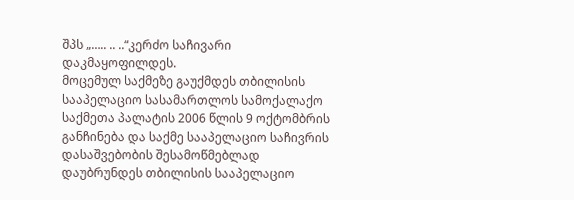შპს „….. .. ..“კერძო საჩივარი დაკმაყოფილდეს.
მოცემულ საქმეზე გაუქმდეს თბილისის სააპელაციო სასამართლოს სამოქალაქო საქმეთა პალატის 2006 წლის 9 ოქტომბრის განჩინება და საქმე სააპელაციო საჩივრის დასაშვებობის შესამოწმებლად დაუბრუნდეს თბილისის სააპელაციო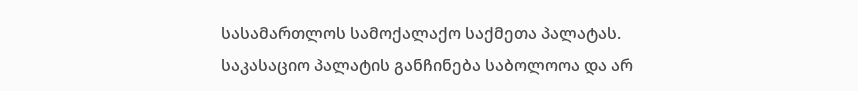სასამართლოს სამოქალაქო საქმეთა პალატას.
საკასაციო პალატის განჩინება საბოლოოა და არ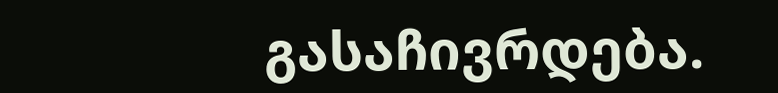გასაჩივრდება.